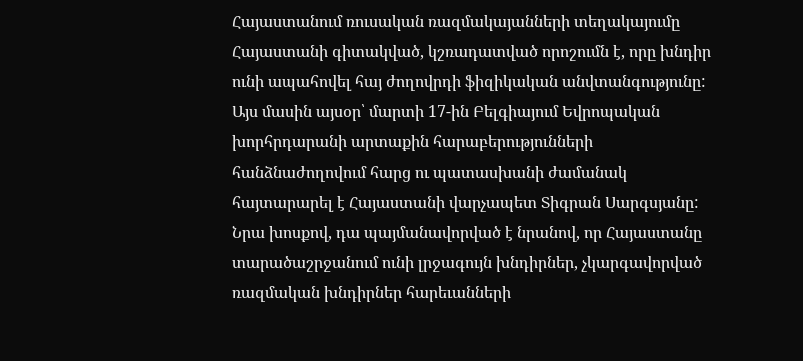Հայաստանում ռուսական ռազմակայանների տեղակայումը Հայաստանի գիտակված, կշռադատված որոշումն է, որը խնդիր ունի ապահովել հայ ժողովրդի ֆիզիկական անվտանգությունը: Այս մասին այսօր՝ մարտի 17-ին Բելգիայում Եվրոպական խորհրդարանի արտաքին հարաբերությունների հանձնաժողովում հարց ու պատասխանի ժամանակ հայտարարել է Հայաստանի վարչապետ Տիգրան Սարգսյանը: Նրա խոսքով, դա պայմանավորված է նրանով, որ Հայաստանը տարածաշրջանում ունի լրջագույն խնդիրներ, չկարգավորված ռազմական խնդիրներ հարեւանների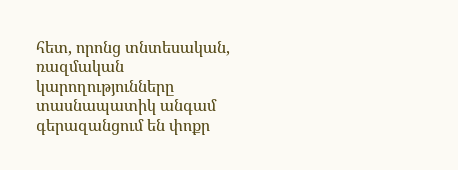հետ, որոնց տնտեսական, ռազմական կարողությունները տասնապատիկ անգամ գերազանցում են փոքր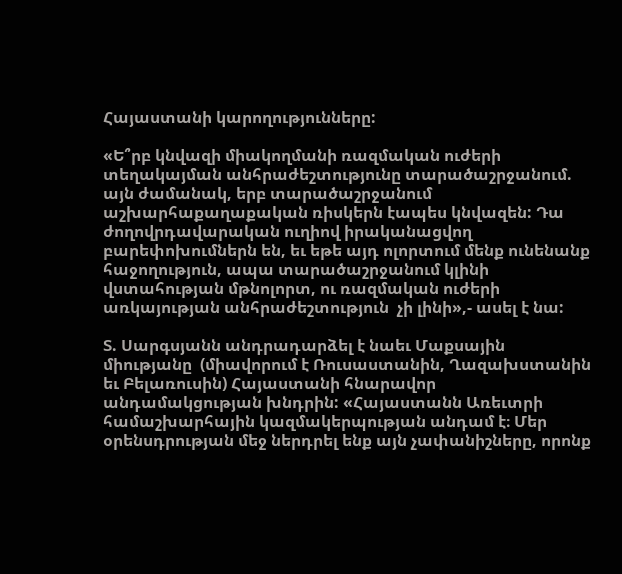Հայաստանի կարողությունները:

«Ե՞րբ կնվազի միակողմանի ռազմական ուժերի տեղակայման անհրաժեշտությունը տարածաշրջանում. այն ժամանակ, երբ տարածաշրջանում աշխարհաքաղաքական ռիսկերն էապես կնվազեն: Դա ժողովրդավարական ուղիով իրականացվող բարեփոխումներն են, եւ եթե այդ ոլորտում մենք ունենանք հաջողություն, ապա տարածաշրջանում կլինի վստահության մթնոլորտ, ու ռազմական ուժերի առկայության անհրաժեշտություն  չի լինի»,- ասել է նա:

Տ. Սարգսյանն անդրադարձել է նաեւ Մաքսային միությանը  (միավորում է Ռուսաստանին, Ղազախստանին եւ Բելառուսին) Հայաստանի հնարավոր անդամակցության խնդրին: «Հայաստանն Առեւտրի համաշխարհային կազմակերպության անդամ է։ Մեր օրենսդրության մեջ ներդրել ենք այն չափանիշները, որոնք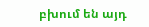բխում են այդ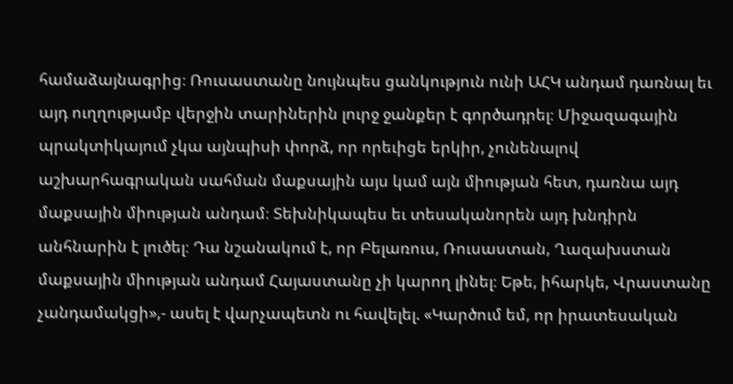համաձայնագրից։ Ռուսաստանը նույնպես ցանկություն ունի ԱՀԿ անդամ դառնալ եւ այդ ուղղությամբ վերջին տարիներին լուրջ ջանքեր է գործադրել։ Միջազագային պրակտիկայում չկա այնպիսի փորձ, որ որեւիցե երկիր, չունենալով աշխարհագրական սահման մաքսային այս կամ այն միության հետ, դառնա այդ մաքսային միության անդամ։ Տեխնիկապես եւ տեսականորեն այդ խնդիրն անհնարին է լուծել։ Դա նշանակում է, որ Բելառուս, Ռուսաստան, Ղազախստան մաքսային միության անդամ Հայաստանը չի կարող լինել։ Եթե, իհարկե, Վրաստանը չանդամակցի»,- ասել է վարչապետն ու հավելել. «Կարծում եմ, որ իրատեսական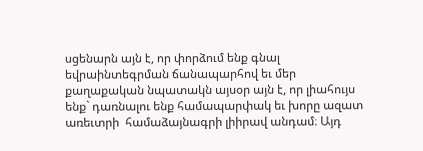սցենարն այն է, որ փորձում ենք գնալ եվրաինտեգրման ճանապարհով եւ մեր քաղաքական նպատակն այսօր այն է, որ լիահույս ենք` դառնալու ենք համապարփակ եւ խորը ազատ առեւտրի  համաձայնագրի լիիրավ անդամ։ Այդ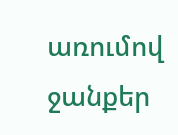առումով ջանքեր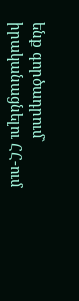ենք գործադրում` իրականացնելու ՀՀ-ում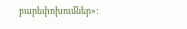բարեփոխումներ»: